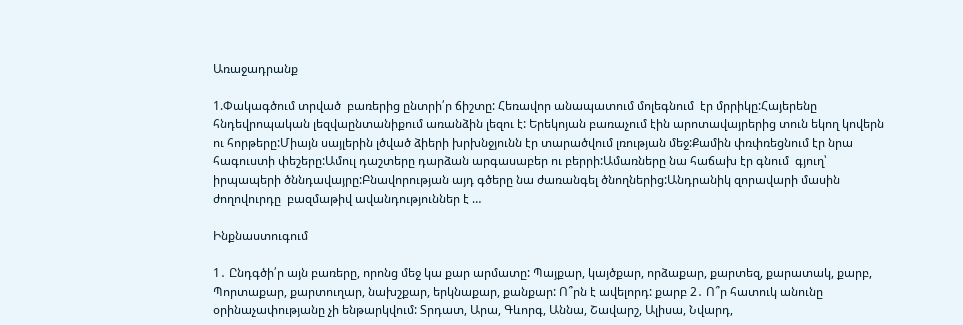Առաջադրանք

1.Փակագծում տրված  բառերից ընտրի՛ր ճիշտը: Հեռավոր անապատում մոլեգնում  էր մրրիկը:Հայերենը հնդեվրոպական լեզվաընտանիքում առանձին լեզու է: Երեկոյան բառաչում էին արոտավայրերից տուն եկող կովերն ու հորթերը:Միայն սայլերին լծված ձիերի խրխնջյունն էր տարածվում լռության մեջ:Քամին փռփռեցնում էր նրա հագուստի փեշերը:Ամուլ դաշտերը դարձան արգասաբեր ու բերրի:Ամառները նա հաճախ էր գնում  գյուղ՝ իրպապերի ծննդավայրը:Բնավորության այդ գծերը նա ժառանգել ծնողներից:Անդրանիկ զորավարի մասին ժողովուրդը  բազմաթիվ ավանդություններ է …

Ինքնաստուգում

1․ Ընդգծի՛ր այն բառերը, որոնց մեջ կա քար արմատը: Պայքար, կայծքար, որձաքար, քարտեզ, քարատակ, քարբ, Պորտաքար, քարտուղար, նախշքար, երկնաքար, քանքար: Ո՞րն է ավելորդ: քարբ 2․ Ո՞ր հատուկ անունը օրինաչափությանը չի ենթարկվում: Տրդատ, Արա, Գևորգ, Աննա, Շավարշ, Ալիսա, Նվարդ,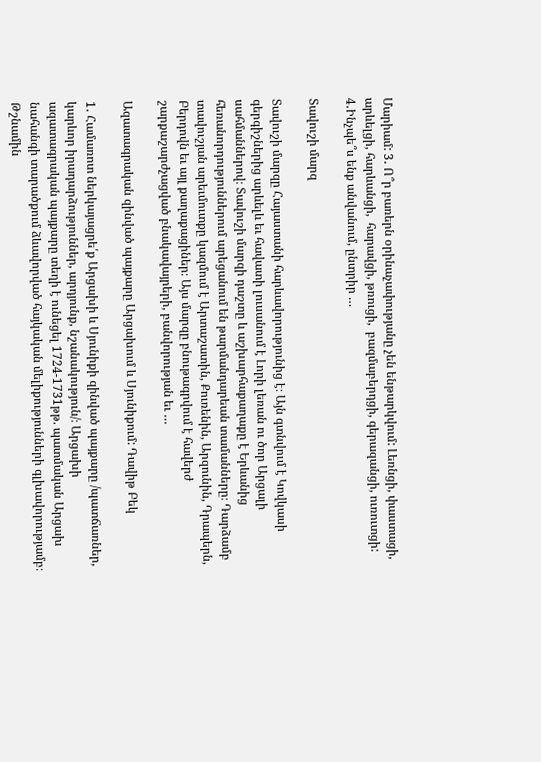Մարիամ: 3․ Ո՞ր բառերն օրինաչափությանը չեն ենթարկվում: Լեռնցի, փաստացի, արևելցի, հարևանցի,  հարավցի, թռուցի,  բազմաբերդցի, գերազանցի, ուռուտցի:  4․Ինչպե՞ս ենք անվանում, ընտրիր …

Տավուշի մարզ

Տավուշի մարզը Հայաստանի հարևավորությունից է։ Այն գտնվում է Կովկասի գերգիշներից արևելև եւ հավատի լուսանում է Լորի լեռան ու ծոր Արցալի սահմաններով։ Տավուշի մարզի դաշտը և աշխարհաքաղաքը է Երևանից հեռանորդություններում արեցանում են թարմանդարեան տամանները։ Դարձամբ տավուշյան արեւմուտքը կազմում է Արտաշատին, Քուռենին, Արզունին, Դրապերն, Բերդովն եւ այլ քաղաքացիներ։ Այս մարզը բնութագրվում է հավերժ շարքաշարժչացված բնակավայրերի, բանվորության եւ …

Ազատագրական զինված պայքարը Արցախում և Սյունիքում: Դավիթ Բեկ

1․ Համառոտ ներկայացրե՛ք Արցախի և Սյունիքի զինված պայքարը /պատճառներ, կարևոր իրադարձություններ, արդյունք, նշանակություն/։ Արցախի ազատագրական պայքարը տեղի է ունեցել 1724-1731թթ. պատմական Արցախ նահանգի տարածքում ձևավորված հայկական մելիքությունների գլխավորությամբ։ Թշնամին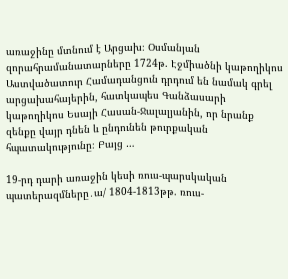առաջինը մտնում է Արցախ։ Օսմանյան զորահրամանատարները 1724թ. Էջմիածնի կաթողիկոս Աստվածատուր Համադանցուն դրդում են նամակ գրել արցախահայերին, հատկապես Գանձասարի կաթողիկոս Եսայի Հասան-Ջալալյանին, որ նրանք զենքը վայր դնեն և ընդունեն թուրքական հպատակությունը։ Բայց …

19-րդ դարի առաջին կեսի ռուս-պարսկական պատերազմները․ա/ 1804-1813թթ. ռուս-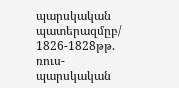պարսկական պատերազմըբ/ 1826-1828թթ. ռուս-պարսկական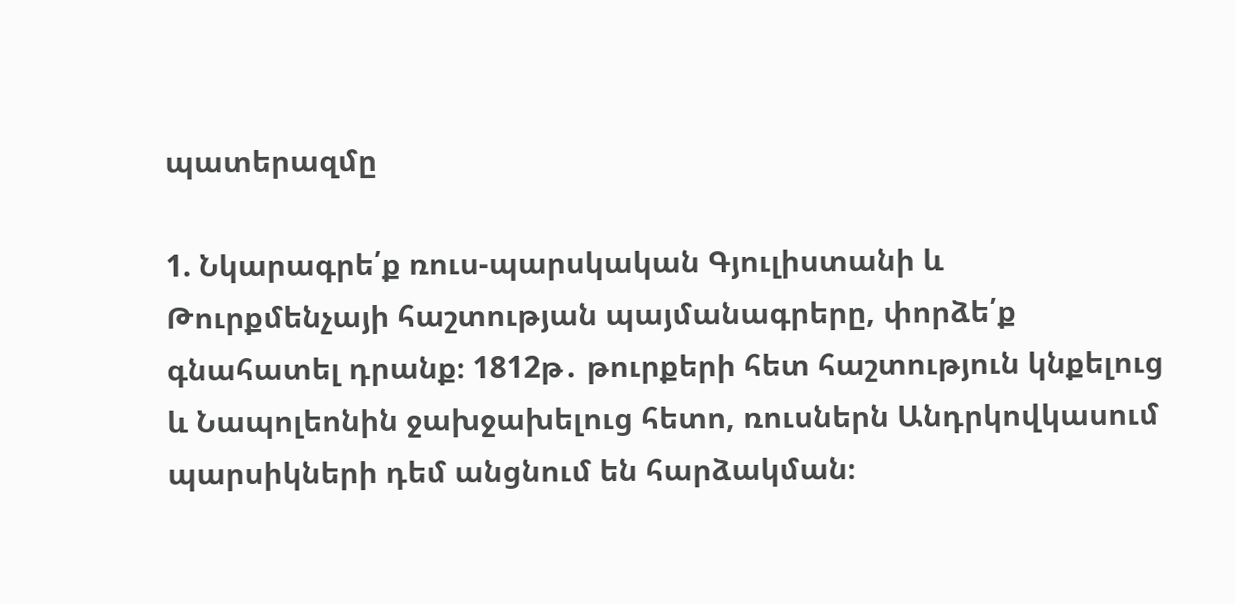պատերազմը

1. Նկարագրե՛ք ռուս-պարսկական Գյուլիստանի և Թուրքմենչայի հաշտության պայմանագրերը, փորձե՛ք գնահատել դրանք։ 1812թ․ թուրքերի հետ հաշտություն կնքելուց և Նապոլեոնին ջախջախելուց հետո, ռուսներն Անդրկովկասում պարսիկների դեմ անցնում են հարձակման։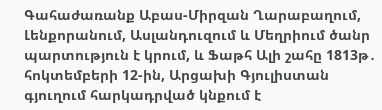Գահաժառանք Աբաս-Միրզան Ղարաբաղում, Լենքորանում, Ասլանդուզում և Մեղրիում ծանր պարտություն է կրում, և Ֆաթհ Ալի շահը 1813թ․ հոկտեմբերի 12-ին, Արցախի Գյուլիստան գյուղում հարկադրված կնքում է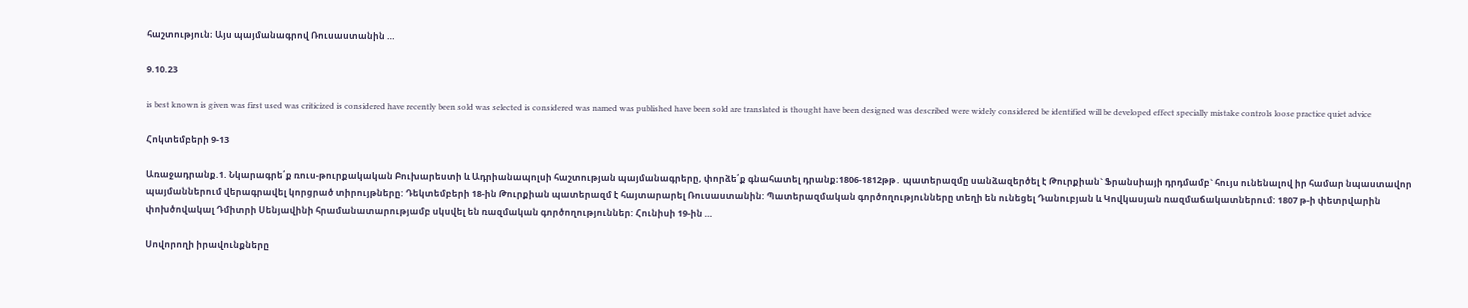հաշտություն։ Այս պայմանագրով Ռուսաստանին …

9.10.23

is best known is given was first used was criticized is considered have recently been sold was selected is considered was named was published have been sold are translated is thought have been designed was described were widely considered be identified will be developed effect specially mistake controls loose practice quiet advice

Հոկտեմբերի 9-13

Առաջադրանք.1. Նկարագրե՛ք ռուս-թուրքակական Բուխարեստի և Ադրիանապոլսի հաշտության պայմանագրերը, փորձե՛ք գնահատել դրանք։1806-1812թթ․ պատերազմը սանձազերծել է Թուրքիան` Ֆրանսիայի դրդմամբ` հույս ունենալով իր համար նպաստավոր պայմաններում վերագրավել կորցրած տիրույթները: Դեկտեմբերի 18-ին Թուրքիան պատերազմ է հայտարարել Ռուսաստանին: Պատերազմական գործողությունները տեղի են ունեցել Դանուբյան և Կովկասյան ռազմաճակատներում: 1807 թ-ի փետրվարին փոխծովակալ Դմիտրի Սենյավինի հրամանատարությամբ սկսվել են ռազմական գործողություններ: Հունիսի 19-ին …

Սովորողի իրավունքները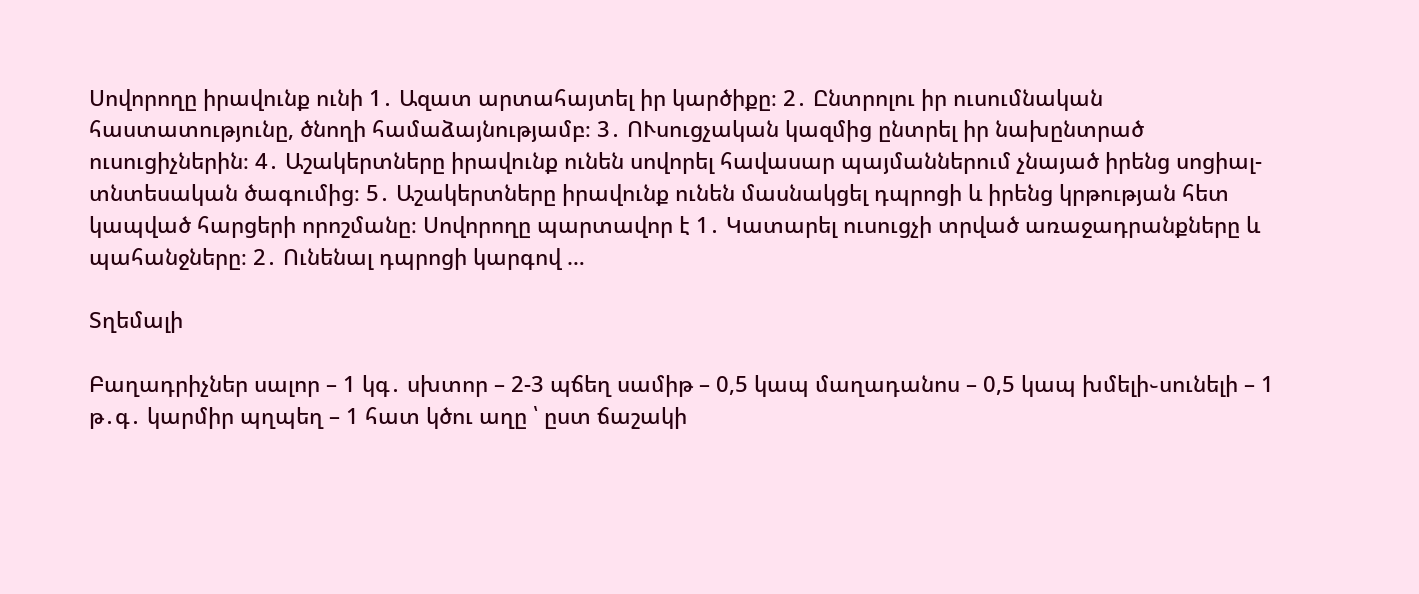Սովորողը իրավունք ունի 1․ Ազատ արտահայտել իր կարծիքը։ 2․ Ընտրոլու իր ուսումնական հաստատությունը, ծնողի համաձայնությամբ։ 3․ ՈՒսուցչական կազմից ընտրել իր նախընտրած ուսուցիչներին։ 4․ Աշակերտները իրավունք ունեն սովորել հավասար պայմաններում չնայած իրենց սոցիալ-տնտեսական ծագումից։ 5․ Աշակերտները իրավունք ունեն մասնակցել դպրոցի և իրենց կրթության հետ կապված հարցերի որոշմանը։ Սովորողը պարտավոր է 1․ Կատարել ուսուցչի տրված առաջադրանքները և պահանջները։ 2․ Ունենալ դպրոցի կարգով …

Տղեմալի

Բաղադրիչներ սալոր – 1 կգ․ սխտոր – 2-3 պճեղ սամիթ – 0,5 կապ մաղադանոս – 0,5 կապ խմելի֊սունելի – 1 թ․գ․ կարմիր պղպեղ – 1 հատ կծու աղը ՝ ըստ ճաշակի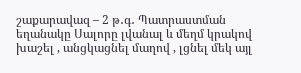շաքարավազ – 2 թ․գ․ Պատրաստման եղանակը Սալորը լվանալ և մեղմ կրակով խաշել , անցկացնել մաղով , լցնել մեկ այլ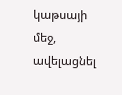կաթսայի մեջ, ավելացնել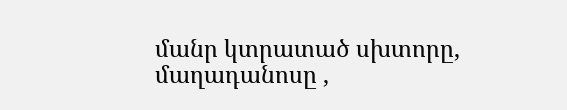մանր կտրատած սխտորը, մաղադանոսը ,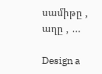սամիթը , աղը , …

Design a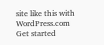site like this with WordPress.com
Get started